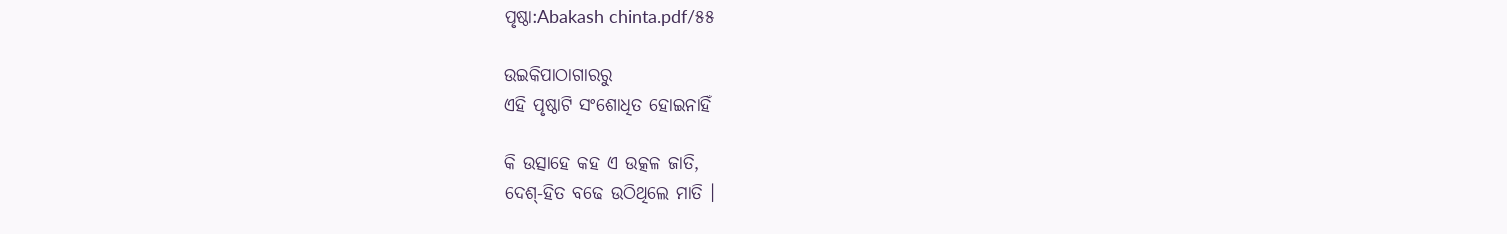ପୃଷ୍ଠା:Abakash chinta.pdf/୫୫

ଉଇକିପାଠାଗାର‌ରୁ
ଏହି ପୃଷ୍ଠାଟି ସଂଶୋଧିତ ହୋଇନାହିଁ

କି ଉତ୍ସାହେ କହ ଏ ଉତ୍କଳ ଜାତି,
ଦେଶ୍-ହିତ ବଢେ ଉଠିଥିଲେ ମାତି ।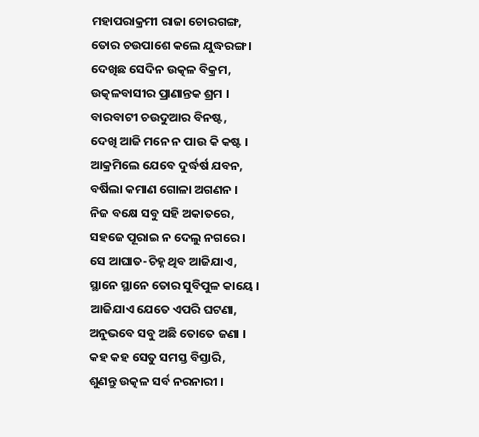ମହାପରାକ୍ରମୀ ରାଜା ଚୋରଗଙ୍ଗ,
ତୋର ଚଉପାଶେ କଲେ ଯୁଦ୍ଧରଙ୍ଗ ।
ଦେଖିଛ ସେଦିନ ଉତ୍କଳ ବିକ୍ରମ,
ଉତ୍କଳବାସୀର ପ୍ରାଣାନ୍ତକ ଶ୍ରମ ।
ବାରବାଟୀ ଚଉଦୁଆର ବିନଷ୍ଟ,
ଦେଖି ଆଜି ମନେ ନ ପାଉ କି କଷ୍ଟ ।
ଆକ୍ରମିଲେ ଯେବେ ଦୁର୍ଦ୍ଧର୍ଷ ଯବନ,
ବର୍ଷିଲା କମାଣ ଗୋଳା ଅଗଣନ ।
ନିଜ ବକ୍ଷେ ସବୁ ସହି ଅକାତରେ,
ସହଜେ ପୂରାଇ ନ ଦେଲୁ ନଗରେ ।
ସେ ଆଘାତ-ଚିହ୍ନ ଥିବ ଆଜିଯାଏ,
ସ୍ଥାନେ ସ୍ଥାନେ ତୋର ସୁବିପୁଳ କାୟେ ।
ଆଜିଯାଏ ଯେତେ ଏପରି ଘଟଣା,
ଅନୁଭବେ ସବୁ ଅଛି ତୋତେ ଜଣା ।
କହ କହ ସେତୁ ସମସ୍ତ ବିସ୍ତାରି,
ଶୁଣନ୍ତୁ ଉତ୍କଳ ସର୍ବ ନରନାରୀ ।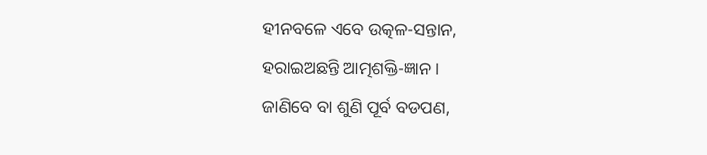ହୀନବଳେ ଏବେ ଉତ୍କଳ-ସନ୍ତାନ,
ହରାଇଅଛନ୍ତି ଆତ୍ମଶକ୍ତି-ଜ୍ଞାନ ।
ଜାଣିବେ ବା ଶୁଣି ପୂର୍ବ ବଡପଣ,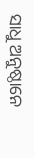ସାଧୁ ଅନୁଷ୍ଠାନେ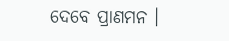ଦେବେ ପ୍ରାଣମନ ।